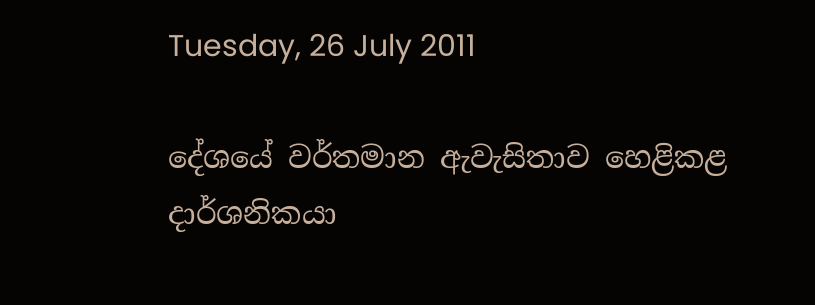Tuesday, 26 July 2011

දේශයේ වර්තමාන ඇවැසිතාව හෙළිකළ දාර්ශනිකයා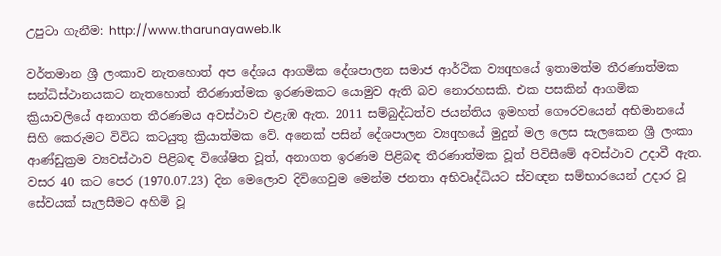උපුටා ගැනීම: http://www.tharunayaweb.lk

වර්තමාන ශ්‍රී ලංකාව නැතහොත් අප දේශය ආගමික දේශපාලන සමාජ ආර්ථික ව්‍යqහයේ ඉතාමත්ම තීරණාත්මක සන්ධිස්‌ථානයකට නැතහොත් තීරණාත්මක ඉරණමකට යොමුව ඇති බව නොරහසකි. එක පසකින් ආගමික ක්‍රියාවලියේ අනාගත තීරණමය අවස්‌ථාව එළැඹ ඇත. 2011 සම්බුද්ධත්ව ජයන්තිය ඉමහත් ගෞරවයෙන් අභිමානයේ සිහි කෙරුමට විවිධ කටයුතු ක්‍රියාත්මක වේ. අනෙක්‌ පසින් දේශපාලන ව්‍යqහයේ මුදුන් මල ලෙස සැලකෙන ශ්‍රී ලංකා ආණ්‌ඩුක්‍රම ව්‍යවස්‌ථාව පිළිබඳ විශේෂිත වූත්, අනාගත ඉරණම පිළිබඳ තීරණාත්මක වූත් පිවිසීමේ අවස්‌ථාව උදාවී ඇත. වසර 40 කට පෙර (1970.07.23) දින මෙලොව දිවිගෙවුම මෙන්ම ජනතා අභිවෘද්ධියට ස්‌වඥන සම්භාරයෙන් උදාර වූ සේවයක්‌ සැලසීමට අහිමි වූ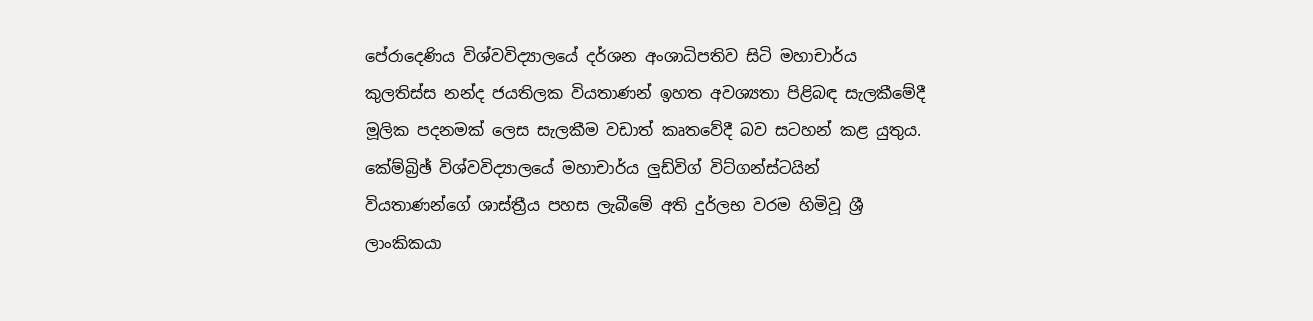පේරාදෙණිය විශ්වවිද්‍යාලයේ දර්ශන අංශාධිපතිව සිටි මහාචාර්ය කුලතිස්‌ස නන්ද ජයතිලක වියතාණන් ඉහත අවශ්‍යතා පිළිබඳ සැලකීමේදී මූලික පදනමක්‌ ලෙස සැලකීම වඩාත් කෘතවේදී බව සටහන් කළ යුතුය. කේම්බ්‍රිඡ් විශ්වවිද්‍යාලයේ මහාචාර්ය ලුඩ්විග් විට්‌ගන්ස්‌ටයින් වියතාණන්ගේ ශාස්‌ත්‍රීය පහස ලැබීමේ අති දුර්ලභ වරම හිමිවූ ශ්‍රී ලාංකිකයා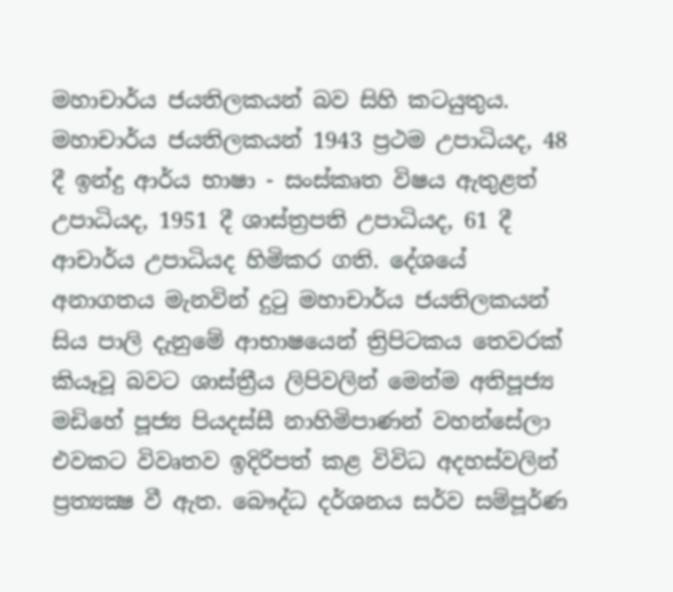මහාචාර්ය ජයතිලකයන් බව සිහි කටයුතුය. මහාචාර්ය ජයතිලකයන් 1943 ප්‍රථම උපාධියද, 48 දී ඉන්දු ආර්ය භාෂා - සංස්‌කෘත විෂය ඇතුළත් උපාධියද, 1951 දී ශාස්‌ත්‍රපති උපාධියද, 61 දී ආචාර්ය උපාධියද හිමිකර ගති. දේශයේ අනාගතය මැනවින් දුටු මහාචාර්ය ජයතිලකයන් සිය පාලි දැනුමේ ආභාෂයෙන් ත්‍රිපිටකය තෙවරක්‌ කියෑවූ බවට ශාස්‌ත්‍රීය ලිපිවලින් මෙන්ම අතිපූජ්‍ය මඩිහේ පූජ්‍ය පියදස්‌සී නාහිමිපාණන් වහන්සේලා එවකට විවෘතව ඉදිරිපත් කළ විවිධ අදහස්‌වලින් ප්‍රත්‍යක්‍ෂ වී ඇත. බෞද්ධ දර්ශනය සර්ව සම්පූර්ණ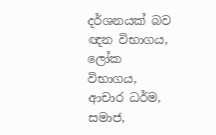දර්ශනයක්‌ බව ඥන විභාගය, ලෝක විභාගය, ආචාර ධර්ම, සමාජ,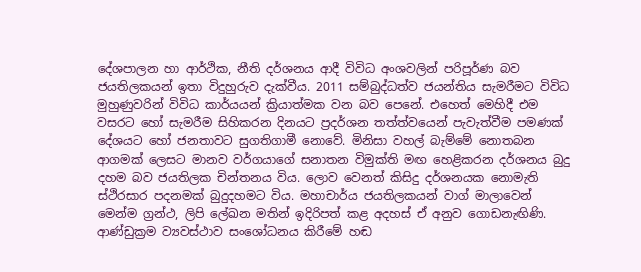දේශපාලන හා ආර්ථික, නීති දර්ශනය ආදී විවිධ අංශවලින් පරිපූර්ණ බව ජයතිලකයන් ඉතා විදුහුරුව දැක්‌වීය. 2011 සම්බුද්ධත්ව ජයන්තිය සැමරීමට විවිධ මුහුණුවරින් විවිධ කාර්යයන් ක්‍රියාත්මක වන බව පෙනේ. එහෙත් මෙහිදී එම වසරට හෝ සැමරීම සිහිකරන දිනයට ප්‍රදර්ශන තත්ත්වයෙන් පැවැත්වීම පමණක්‌ දේශයට හෝ ජනතාවට සුගතිගාමී නොවේ. මිනිසා වහල් බැම්මේ නොතබන ආගමක්‌ ලෙසට මානව වර්ගයාගේ සනාතන විමුක්‌ති මඟ හෙළිකරන දර්ශනය බුදු දහම බව ජයතිලක චින්තනය විය. ලොව වෙනත් කිසිදු දර්ශනයක නොමැති ස්‌ථිරසාර පදනමක්‌ බුදුදහමට විය. මහාචාර්ය ජයතිලකයන් වාග් මාලාවෙන් මෙන්ම ග්‍රන්ථ, ලිපි ලේඛන මතින් ඉදිරිපත් කළ අදහස්‌ ඒ අනුව ගොඩනැඟිණි. ආණ්‌ඩුක්‍රම ව්‍යවස්‌ථාව සංශෝධනය කිරීමේ හඬ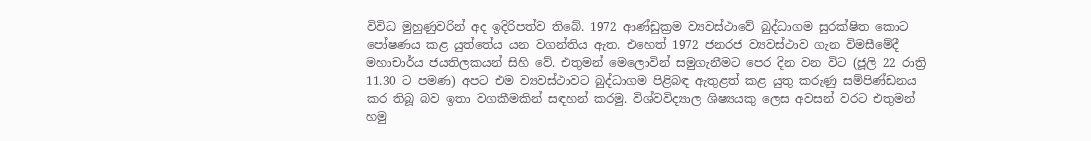විවිධ මුහුණුවරින් අද ඉදිරිපත්ව තිබේ. 1972 ආණ්‌ඩුක්‍රම ව්‍යවස්‌ථාවේ බුද්ධාගම සුරක්‌ෂිත කොට පෝෂණය කළ යුත්තේය යන වගන්තිය ඇත. එහෙත් 1972 ජනරජ ව්‍යවස්‌ථාව ගැන විමසීමේදී මහාචාර්ය ජයතිලකයන් සිහි වේ. එතුමන් මෙලොවින් සමුගැනීමට පෙර දින වන විට (ජූලි 22 රාත්‍රි 11.30 ට පමණ) අපට එම ව්‍යවස්‌ථාවට බුද්ධාගම පිළිබඳ ඇතුළත් කළ යුතු කරුණු සම්පිණ්‌ඩනය කර තිබූ බව ඉතා වගකීමකින් සඳහන් කරමු. විශ්වවිද්‍යාල ශිෂ්‍යයකු ලෙස අවසන් වරට එතුමන් හමු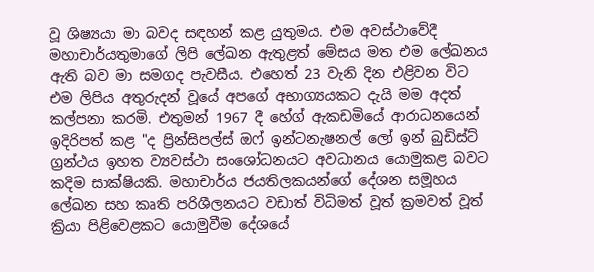වූ ශිෂ්‍යයා මා බවද සඳහන් කළ යුතුමය. එම අවස්‌ථාවේදී මහාචාර්යතුමාගේ ලිපි ලේඛන ඇතුළත් මේසය මත එම ලේඛනය ඇති බව මා සමගද පැවසීය. එහෙත් 23 වැනි දින එළිවන විට එම ලිපිය අතුරුදන් වූයේ අපගේ අභාග්‍යයකට දැයි මම අදත් කල්පනා කරමි. එතුමන් 1967 දී හේග් ඇකඩමියේ ආරාධනයෙන් ඉදිරිපත් කළ "ද ප්‍රින්සිපල්ස්‌ ඔෆ් ඉන්ටනැෂනල් ලෝ ඉන් බුඩිස්‌ට්‌ ග්‍රන්ථය ඉහත ව්‍යවස්‌ථා සංශෝධනයට අවධානය යොමුකළ බවට කදිම සාක්‌ෂියකි. මහාචාර්ය ජයතිලකයන්ගේ දේශන සමූහය ලේඛන සහ කෘති පරිශීලනයට වඩාත් විධිමත් වූත් ක්‍රමවත් වූත් ක්‍රියා පිළිවෙළකට යොමුවීම දේශයේ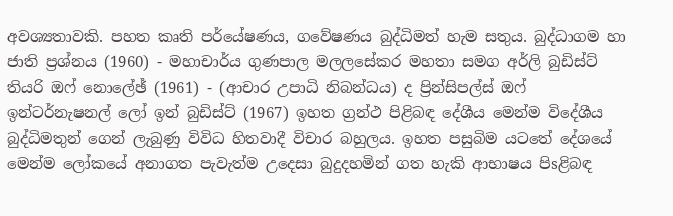අවශ්‍යතාවකි. පහත කෘති පර්යේෂණය, ගවේෂණය බුද්ධිමත් හැම සතුය. බුද්ධාගම හා ජාති ප්‍රශ්නය (1960) - මහාචාර්ය ගුණපාල මලලසේකර මහතා සමග අර්ලි බුඩිස්‌ට්‌ තියරි ඔෆ් නොලේඡ් (1961) - (ආචාර උපාධි නිබන්ධය) ද ප්‍රින්සිපල්ස්‌ ඔෆ් ඉන්ටර්නැෂනල් ලෝ ඉන් බුඩිස්‌ට්‌ (1967) ඉහත ග්‍රන්ථ පිළිබඳ දේශීය මෙන්ම විදේශීය බුද්ධිමතුන් ගෙන් ලැබුණු විවිධ හිතවාදී විචාර බහුලය. ඉහත පසුබිම යටතේ දේශයේ මෙන්ම ලෝකයේ අනාගත පැවැත්ම උදෙසා බුදුදහමින් ගත හැකි ආභාෂය පිsළිබඳ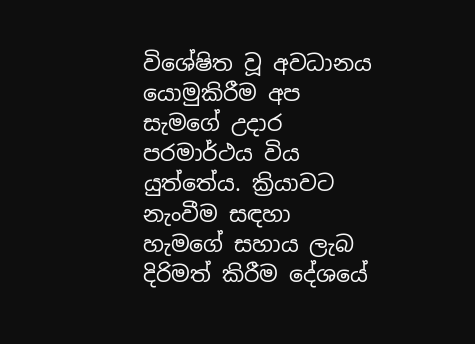විශේෂිත වූ අවධානය යොමුකිරීම අප සැමගේ උදාර පරමාර්ථය විය යුත්තේය. ක්‍රියාවට නැංවීම සඳහා හැමගේ සහාය ලැබ දිරිමත් කිරීම දේශයේ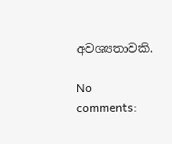අවශ්‍යතාවකි.

No comments: